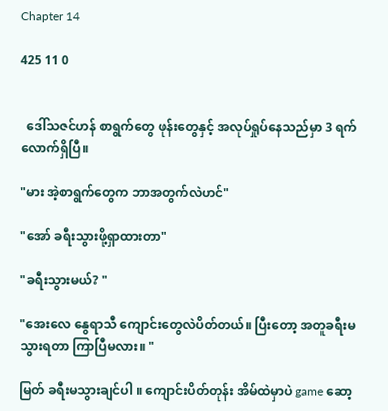Chapter 14

425 11 0


  ဒေါ်သဇင်ဟန် စာရွက်တွေ ဖုန်းတွေနှင့် အလုပ်ရှုပ်နေသည်မှာ 3 ရက်လောက်ရှိပြီ။

"မား အဲ့စာရွက်တွေက ဘာအတွက်လဲဟင်"

"အော် ခရီးသွားဖို့ရှာထားတာ"

"ခရီးသွားမယ်? "

"အေးလေ နွေရာသီ ကျောင်းတွေလဲပိတ်တယ်။ ပြီးတော့ အတူခရီးမသွားရတာ ကြာပြီမလား။ "

မြတ် ခရီးမသွားချင်ပါ ။ ကျောင်းပိတ်တုန်း အိမ်ထဲမှာပဲ game ဆော့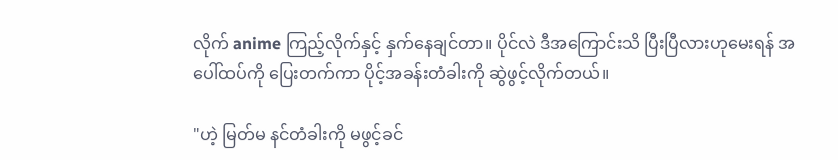လိုက် anime ကြည့်လိုက်နှင့် နှက်နေချင်တာ။ ပိုင်လဲ ဒီအကြောင်းသိ ပြီးပြီလားဟုမေးရန် အပေါ်ထပ်ကို ပြေးတက်ကာ ပိုင့်အခန်းတံခါးကို ဆွဲဖွင့်လိုက်တယ်။

"ဟဲ့ မြတ်မ နင်တံခါးကို မဖွင့်ခင်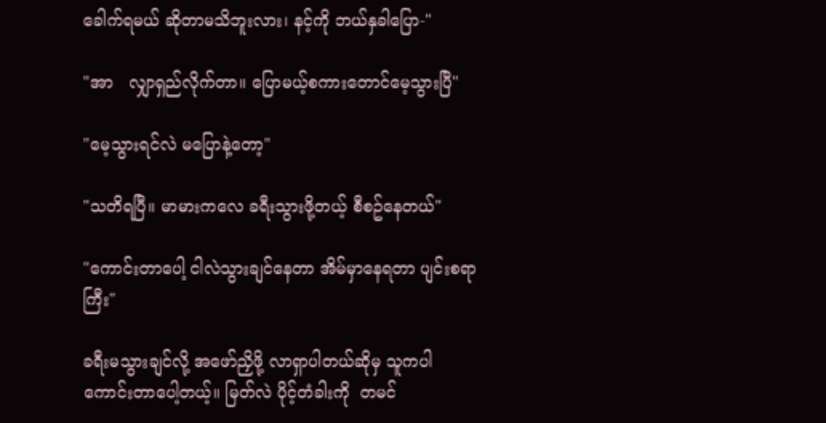ခေါက်ရမယ် ဆိုတာမသိဘူးလား၊ နင့်ကို ဘယ်နှခါပြော-"

"အာ   လျှာရှည်လိုက်တာ။ ပြောမယ့်စကားတောင်မေ့သွားပြီ"

"မေ့သွားရင်လဲ မပြောနဲ့တော့"

"သတိရပြီ။ မာမားကလေ ခရီးသွားဖို့တယ့် စီစဥ်နေတယ်"

"ကောင်းတာပေါ့ ငါလဲသွားချင်နေတာ အိမ်မှာနေရတာ ပျင်းစရာကြီး"

ခရီးမသွားချင်လို့ အဖော်ညှိဖို့ လာရှာပါတယ်ဆိုမှ သူကပါ ကောင်းတာပေါ့တယ့်။ မြတ်လဲ ပိုင့်တံခါးကို  တမင်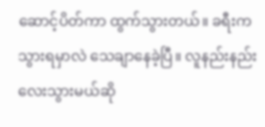ဆောင့်ပိတ်ကာ ထွက်သွားတယ်။ ခရီးကသွားရမှာလဲ သေချာနေခဲ့ပြီ။ လူနည်းနည်းလေးသွားမယ်ဆို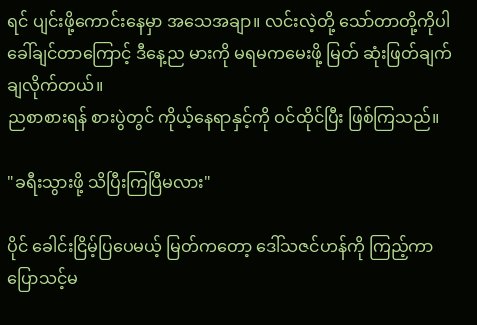ရင် ပျင်းဖို့ကောင်းနေမှာ အသေအချာ။ လင်းလဲ့တို့ သော်တာတို့ကိုပါ ခေါ်ချင်တာကြောင့် ဒီနေ့ည မားကို မရမကမေးဖို့ မြတ် ဆုံးဖြတ်ချက်ချလိုက်တယ်။
ညစာစားရန် စားပွဲတွင် ကိုယ့်နေရာနှင့်ကို ဝင်ထိုင်ပြီး ဖြစ်ကြသည်။

"ခရီးသွားဖို့ သိပြီးကြပြီမလား"

ပိုင် ခေါင်းငြိမ့်ပြပေမယ့် မြတ်ကတော့ ဒေါ်သဇင်ဟန်ကို ကြည့်ကာ ပြောသင့်မ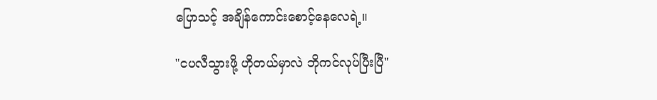ပြောသင့် အချိန်ကောင်းစောင့်နေလေရဲ့။

"ငပလီသွားဖို့ ဟိုတယ်မှာလဲ ဘိုကင်လုပ်ပြီးပြီ"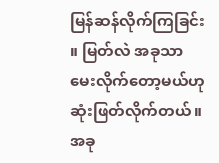မြန်ဆန်လိုက်ကြခြင်း ။ မြတ်လဲ အခုသာမေးလိုက်တော့မယ်ဟု ဆုံးဖြတ်လိုက်တယ်။ အခု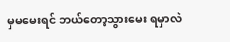မှမမေးရင် ဘယ်တော့သွားမေး ရမှာလဲ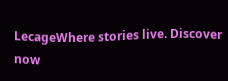LecageWhere stories live. Discover now